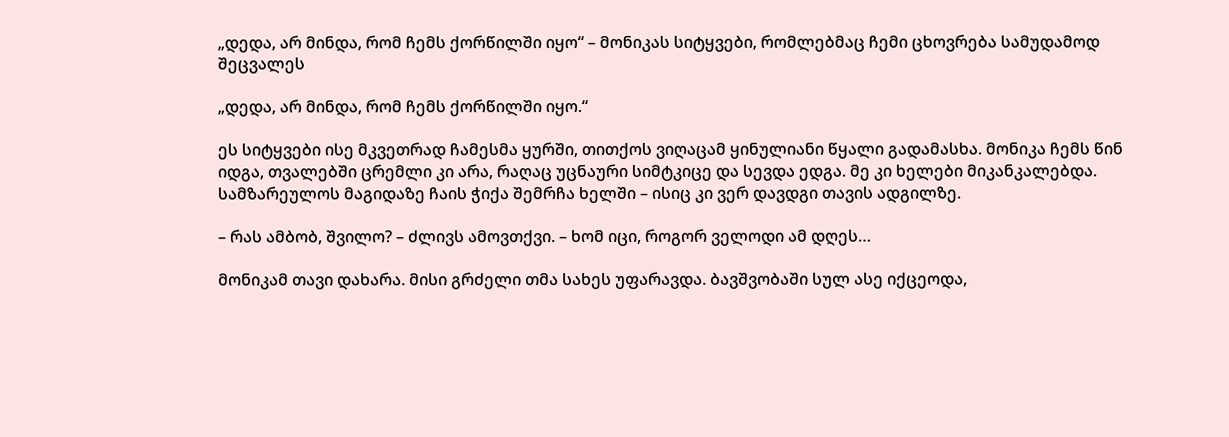„დედა, არ მინდა, რომ ჩემს ქორწილში იყო“ – მონიკას სიტყვები, რომლებმაც ჩემი ცხოვრება სამუდამოდ შეცვალეს

„დედა, არ მინდა, რომ ჩემს ქორწილში იყო.“

ეს სიტყვები ისე მკვეთრად ჩამესმა ყურში, თითქოს ვიღაცამ ყინულიანი წყალი გადამასხა. მონიკა ჩემს წინ იდგა, თვალებში ცრემლი კი არა, რაღაც უცნაური სიმტკიცე და სევდა ედგა. მე კი ხელები მიკანკალებდა. სამზარეულოს მაგიდაზე ჩაის ჭიქა შემრჩა ხელში – ისიც კი ვერ დავდგი თავის ადგილზე.

– რას ამბობ, შვილო? – ძლივს ამოვთქვი. – ხომ იცი, როგორ ველოდი ამ დღეს…

მონიკამ თავი დახარა. მისი გრძელი თმა სახეს უფარავდა. ბავშვობაში სულ ასე იქცეოდა,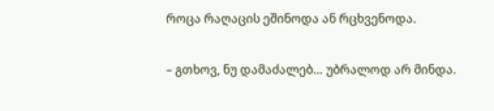როცა რაღაცის ეშინოდა ან რცხვენოდა.

– გთხოვ, ნუ დამაძალებ… უბრალოდ არ მინდა.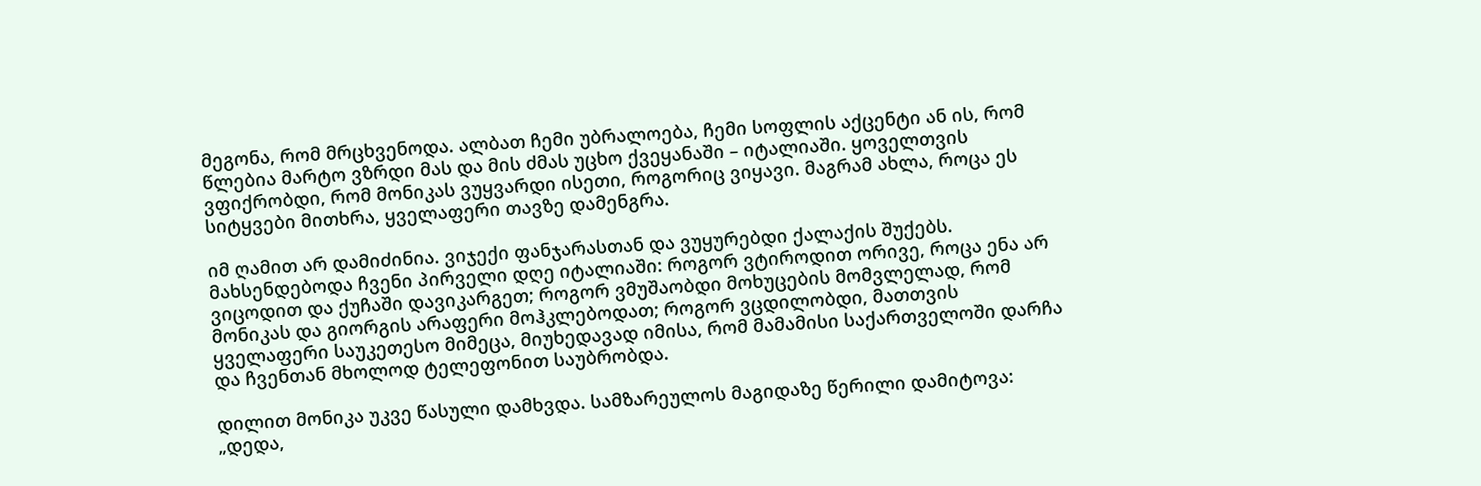მეგონა, რომ მრცხვენოდა. ალბათ ჩემი უბრალოება, ჩემი სოფლის აქცენტი ან ის, რომ წლებია მარტო ვზრდი მას და მის ძმას უცხო ქვეყანაში – იტალიაში. ყოველთვის ვფიქრობდი, რომ მონიკას ვუყვარდი ისეთი, როგორიც ვიყავი. მაგრამ ახლა, როცა ეს სიტყვები მითხრა, ყველაფერი თავზე დამენგრა.

იმ ღამით არ დამიძინია. ვიჯექი ფანჯარასთან და ვუყურებდი ქალაქის შუქებს. მახსენდებოდა ჩვენი პირველი დღე იტალიაში: როგორ ვტიროდით ორივე, როცა ენა არ ვიცოდით და ქუჩაში დავიკარგეთ; როგორ ვმუშაობდი მოხუცების მომვლელად, რომ მონიკას და გიორგის არაფერი მოჰკლებოდათ; როგორ ვცდილობდი, მათთვის ყველაფერი საუკეთესო მიმეცა, მიუხედავად იმისა, რომ მამამისი საქართველოში დარჩა და ჩვენთან მხოლოდ ტელეფონით საუბრობდა.

დილით მონიკა უკვე წასული დამხვდა. სამზარეულოს მაგიდაზე წერილი დამიტოვა: „დედა,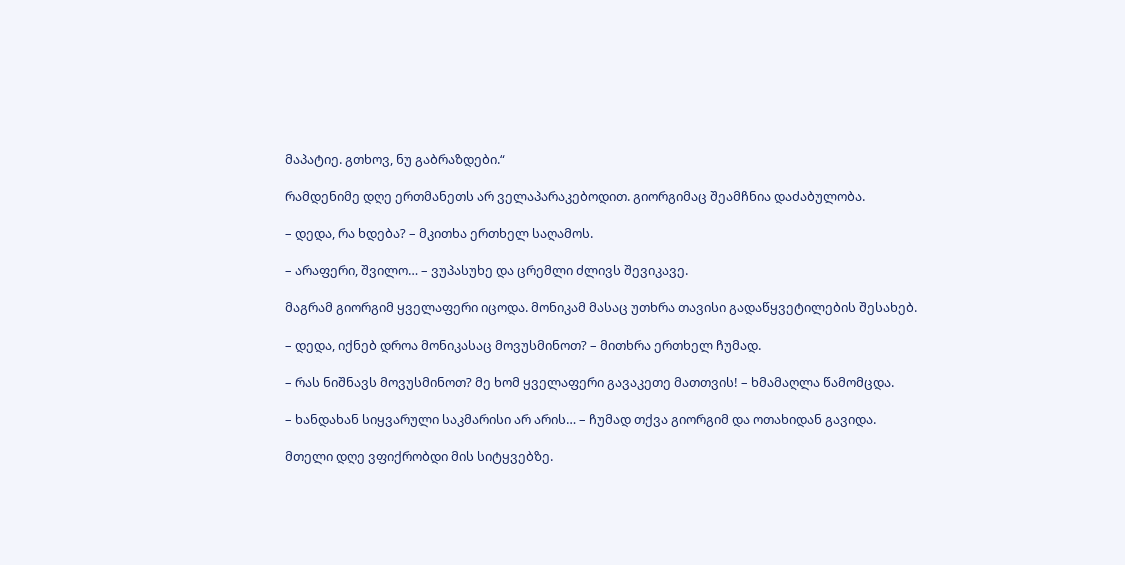მაპატიე. გთხოვ, ნუ გაბრაზდები.“

რამდენიმე დღე ერთმანეთს არ ველაპარაკებოდით. გიორგიმაც შეამჩნია დაძაბულობა.

– დედა, რა ხდება? – მკითხა ერთხელ საღამოს.

– არაფერი, შვილო… – ვუპასუხე და ცრემლი ძლივს შევიკავე.

მაგრამ გიორგიმ ყველაფერი იცოდა. მონიკამ მასაც უთხრა თავისი გადაწყვეტილების შესახებ.

– დედა, იქნებ დროა მონიკასაც მოვუსმინოთ? – მითხრა ერთხელ ჩუმად.

– რას ნიშნავს მოვუსმინოთ? მე ხომ ყველაფერი გავაკეთე მათთვის! – ხმამაღლა წამომცდა.

– ხანდახან სიყვარული საკმარისი არ არის… – ჩუმად თქვა გიორგიმ და ოთახიდან გავიდა.

მთელი დღე ვფიქრობდი მის სიტყვებზე.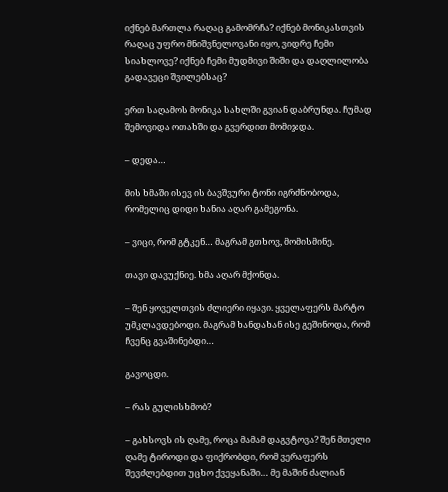იქნებ მართლა რაღაც გამომრჩა? იქნებ მონიკასთვის რაღაც უფრო მნიშვნელოვანი იყო, ვიდრე ჩემი სიახლოვე? იქნებ ჩემი მუდმივი შიში და დაღლილობა გადავეცი შვილებსაც?

ერთ საღამოს მონიკა სახლში გვიან დაბრუნდა. ჩუმად შემოვიდა ოთახში და გვერდით მომიჯდა.

– დედა…

მის ხმაში ისევ ის ბავშვური ტონი იგრძნობოდა, რომელიც დიდი ხანია აღარ გამეგონა.

– ვიცი, რომ გტკენ… მაგრამ გთხოვ, მომისმინე.

თავი დავუქნიე. ხმა აღარ მქონდა.

– შენ ყოველთვის ძლიერი იყავი. ყველაფერს მარტო უმკლავდებოდი. მაგრამ ხანდახან ისე გეშინოდა, რომ ჩვენც გვაშინებდი…

გავოცდი.

– რას გულისხმობ?

– გახსოვს ის ღამე, როცა მამამ დაგვტოვა? შენ მთელი ღამე ტიროდი და ფიქრობდი, რომ ვერაფერს შევძლებდით უცხო ქვეყანაში… მე მაშინ ძალიან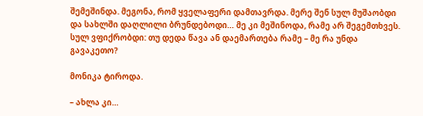შემეშინდა. მეგონა, რომ ყველაფერი დამთავრდა. მერე შენ სულ მუშაობდი და სახლში დაღლილი ბრუნდებოდი… მე კი მეშინოდა, რამე არ შეგემთხვეს. სულ ვფიქრობდი: თუ დედა წავა ან დაემართება რამე – მე რა უნდა გავაკეთო?

მონიკა ტიროდა.

– ახლა კი…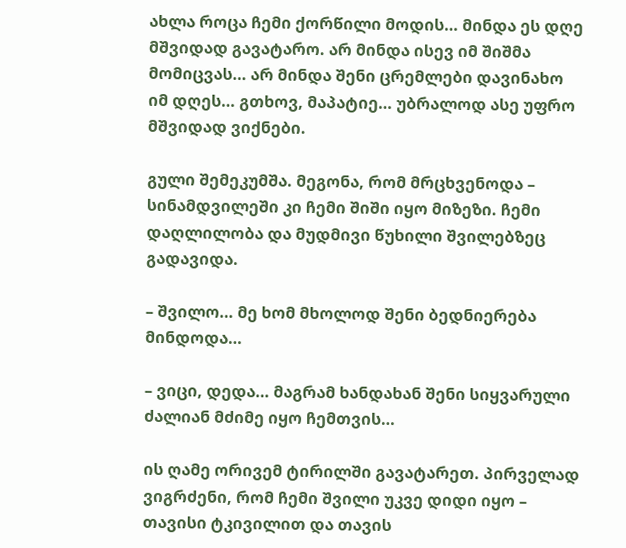ახლა როცა ჩემი ქორწილი მოდის… მინდა ეს დღე მშვიდად გავატარო. არ მინდა ისევ იმ შიშმა მომიცვას… არ მინდა შენი ცრემლები დავინახო იმ დღეს… გთხოვ, მაპატიე… უბრალოდ ასე უფრო მშვიდად ვიქნები.

გული შემეკუმშა. მეგონა, რომ მრცხვენოდა – სინამდვილეში კი ჩემი შიში იყო მიზეზი. ჩემი დაღლილობა და მუდმივი წუხილი შვილებზეც გადავიდა.

– შვილო… მე ხომ მხოლოდ შენი ბედნიერება მინდოდა…

– ვიცი, დედა… მაგრამ ხანდახან შენი სიყვარული ძალიან მძიმე იყო ჩემთვის…

ის ღამე ორივემ ტირილში გავატარეთ. პირველად ვიგრძენი, რომ ჩემი შვილი უკვე დიდი იყო – თავისი ტკივილით და თავის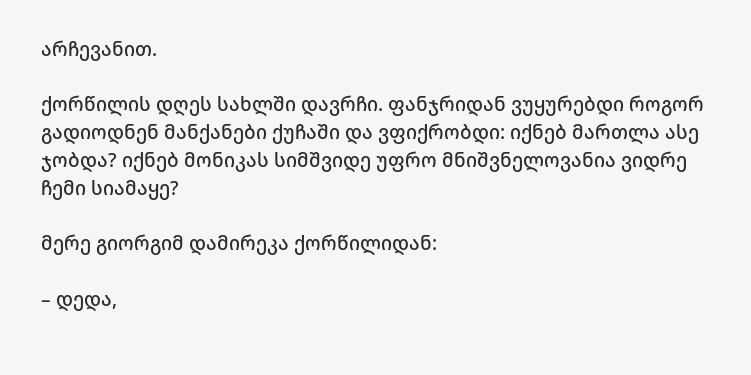არჩევანით.

ქორწილის დღეს სახლში დავრჩი. ფანჯრიდან ვუყურებდი როგორ გადიოდნენ მანქანები ქუჩაში და ვფიქრობდი: იქნებ მართლა ასე ჯობდა? იქნებ მონიკას სიმშვიდე უფრო მნიშვნელოვანია ვიდრე ჩემი სიამაყე?

მერე გიორგიმ დამირეკა ქორწილიდან:

– დედა,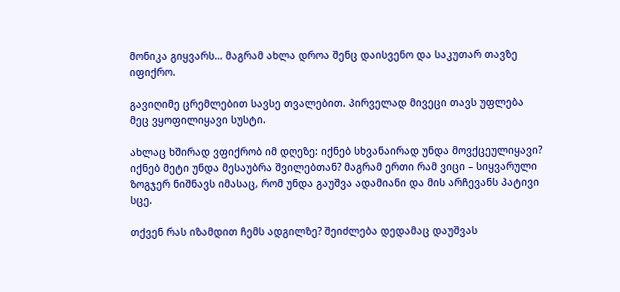მონიკა გიყვარს… მაგრამ ახლა დროა შენც დაისვენო და საკუთარ თავზე იფიქრო.

გავიღიმე ცრემლებით სავსე თვალებით. პირველად მივეცი თავს უფლება მეც ვყოფილიყავი სუსტი.

ახლაც ხშირად ვფიქრობ იმ დღეზე: იქნებ სხვანაირად უნდა მოვქცეულიყავი? იქნებ მეტი უნდა მესაუბრა შვილებთან? მაგრამ ერთი რამ ვიცი – სიყვარული ზოგჯერ ნიშნავს იმასაც, რომ უნდა გაუშვა ადამიანი და მის არჩევანს პატივი სცე.

თქვენ რას იზამდით ჩემს ადგილზე? შეიძლება დედამაც დაუშვას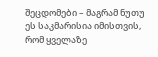შეცდომები – მაგრამ ნუთუ ეს საკმარისია იმისთვის, რომ ყველაზე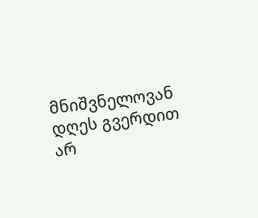მნიშვნელოვან დღეს გვერდით არ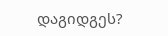დაგიდგეს?